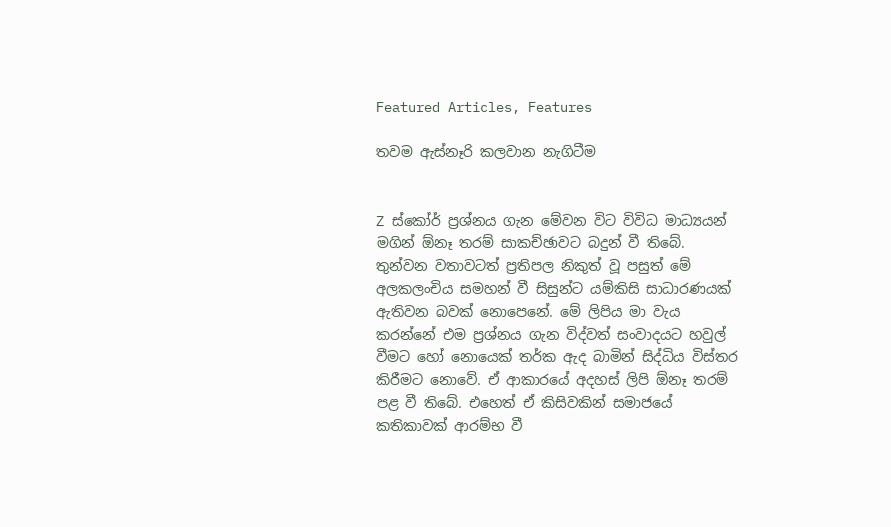Featured Articles, Features

තවම ඇස්නෑරි කලවාන නැගිටීම


Z ස්කෝර් ප්‍රශ්නය ගැන මේවන විට විවිධ මාධ්‍යයන් මගින් ඕනෑ තරම් සාකච්ඡාවට බදුන් වී තිබේ. තුන්වන වතාවටත් ප්‍රතිපල නිකුත් වූ පසුත් මේ අලකලංචිය සමහන් වී සිසුන්ට යම්කිසි සාධාරණයක් ඇතිවන බවක් නොපෙනේ. මේ ලිපිය මා වැය කරන්නේ එම ප්‍රශ්නය ගැන විද්වත් සංවාදයට හවුල් වීමට හෝ නොයෙක් තර්ක ඇද බාමින් සිද්ධිය විස්තර කිරීමට නොවේ. ඒ ආකාරයේ අදහස් ලිපි ඕනෑ තරම් පළ වී තිබේ. එහෙත් ඒ කිසිවකින් සමාජයේ කතිකාවක් ආරම්භ වී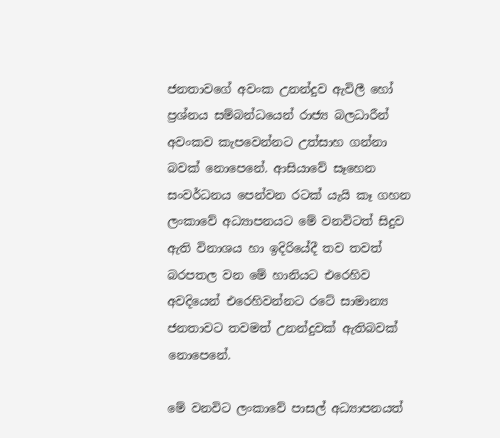ජනතාවගේ අවංක උනන්දුව ඇවිලී හෝ ප්‍රශ්නය සම්බන්ධයෙන් රාජ්‍ය බලධාරීන් අවංකව කැපවෙන්නට උත්සාහ ගන්නා බවක් නොපෙනේ. ආසියාවේ සෑහෙන සංවර්ධනය පෙන්වන රටක් යැයි කෑ ගහන ලංකාවේ අධ්‍යාපනයට මේ වනවිටත් සිදුව ඇති විනාශය හා ඉදිරියේදී තව තවත් බරපතල වන මේ හානියට එරෙහිව අවදියෙන් එරෙහිවන්නට රටේ සාමාන්‍ය ජනතාවට තවමත් උනන්දුවක් ඇතිබවක් නොපෙනේ.

මේ වනවිට ලංකාවේ පාසල් අධ්‍යාපනයත්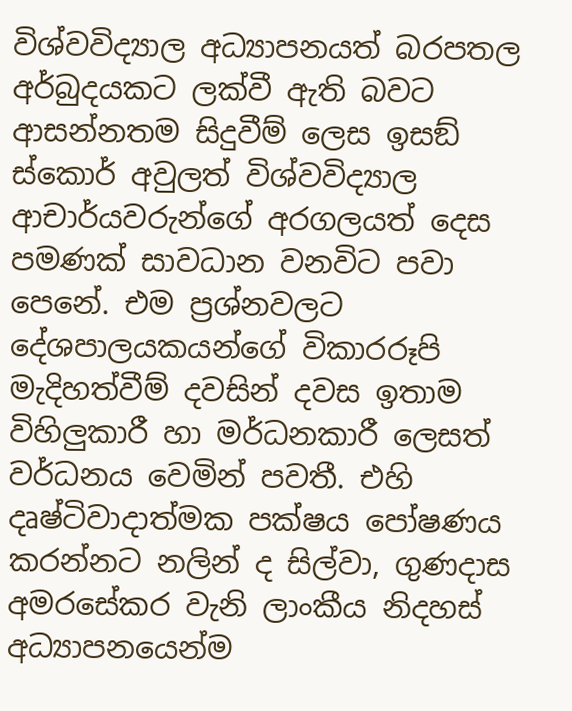විශ්වවිද්‍යාල අධ්‍යාපනයත් බරපතල අර්බුදයකට ලක්වී ඇති බවට ආසන්නතම සිදුවීම් ලෙස ඉසඞ් ස්කොර් අවුලත් විශ්වවිද්‍යාල ආචාර්යවරුන්ගේ අරගලයත් දෙස පමණක් සාවධාන වනවිට පවා පෙනේ. එම ප්‍රශ්නවලට දේශපාලයකයන්ගේ විකාරරූපි මැදිහත්වීම් දවසින් දවස ඉතාම විහිලුකාරී හා මර්ධනකාරී ලෙසත් වර්ධනය වෙමින් පවතී. එහි දෘෂ්ටිවාදාත්මක පක්ෂය පෝෂණය කරන්නට නලින් ද සිල්වා, ගුණදාස අමරසේකර වැනි ලාංකීය නිදහස් අධ්‍යාපනයෙන්ම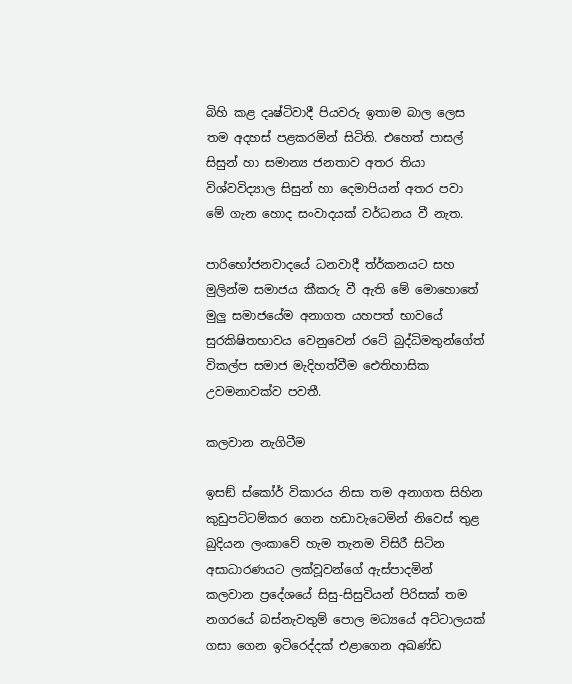බිහි කළ දෘෂ්ටිවාදී පියවරු ඉතාම බාල ලෙස තම අදහස් පළකරමින් සිටිති. එහෙත් පාසල් සිසුන් හා සමාන්‍ය ජනතාව අතර තියා විශ්වවිද්‍යාල සිසුන් හා දෙමාපියන් අතර පවා මේ ගැන හොද සංවාදයක් වර්ධනය වී නැත.

පාරිභෝජනවාදයේ ධනවාදී ත්ර්කනයට සහ මුලින්ම සමාජය කීකරු වී ඇති මේ මොහොතේ මුලු සමාජයේම අනාගත යහපත් භාවයේ සුරකිෂිතභාවය වෙනුවෙන් රටේ බුද්ධිමතුන්ගේත් විකල්ප සමාජ මැදිහත්වීම ඓතිහාසික උවමනාවක්ව පවතී.

කලවාන නැගිටීම

ඉසඞ් ස්කෝර් විකාරය නිසා තම අනාගත සිහින කුඩුපට්ටම්කර ගෙන හඩාවැටෙමින් නිවෙස් තුළ බුදියන ලංකාවේ හැම තැනම විසිරී සිටින අසාධාරණයට ලක්වූවන්ගේ ඇස්පාදමින් කලවාන ප්‍රදේශයේ සිසු-සිසුවියන් පිරිසක් තම නගරයේ බස්නැවතුම් පොල මධ්‍යයේ අට්ටාලයක් ගසා ගෙන ඉටිරෙද්දක් එළාගෙන අඛණ්ඩ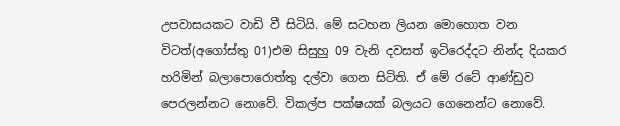උපවාසයකට වාඩි වී සිටියි. මේ සටහන ලියන මොහොත වන විටත්(අගෝස්තු 01)එම සිසුහු 09 වැනි දවසත් ඉටිරෙද්දට නින්ද දියකර හරිමින් බලාපොරොත්තු දල්වා ගෙන සිටිති. ඒ මේ රටේ ආණ්ඩුව පෙරලන්නට නොවේ. විකල්ප පක්ෂයක් බලයට ගෙනෙන්ට නොවේ.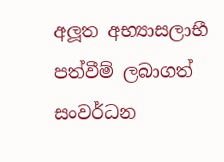අලූත අභ්‍යාසලාභී පත්වීම් ලබාගත් සංවර්ධන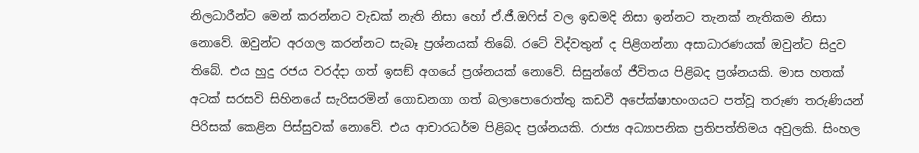නිලධාරීන්ට මෙන් කරන්නට වැඩක් නැති නිසා හෝ ඒ.ජී.ඔෆිස් වල ඉඩමදි නිසා ඉන්නට තැනක් නැතිකම නිසා නොවේ. ඔවුන්ට අරගල කරන්නට සැබෑ ප්‍රශ්නයක් තිබේ. රටේ විද්වතුන් ද පිළිගන්නා අසාධාරණයක් ඔවුන්ට සිදුව තිබේ. එය හුදු රජය වරද්දා ගත් ඉසඞ් අගයේ ප්‍රශ්නයක් නොවේ. සිසුන්ගේ ජීවිතය පිළිබද ප්‍රශ්නයකි. මාස හතක් අටක් සරසවි සිහිනයේ සැරිසරමින් ගොඩනගා ගත් බලාපොරොත්තු කඩවී අපේක්ෂාභංගයට පත්වූ තරුණ තරුණියන් පිරිසක් කෙළින පිස්සුවක් නොවේ. එය ආචාරධර්ම පිළිබද ප්‍රශ්නයකි. රාජ්‍ය අධ්‍යාපනික ප්‍රතිපත්තිමය අවුලකි. සිංහල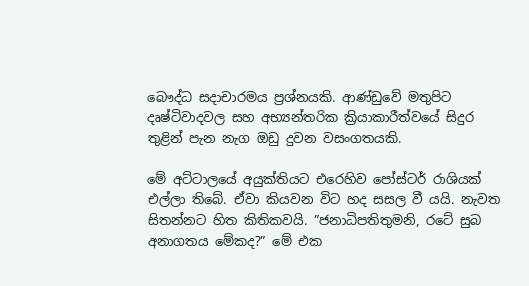බෞද්ධ සදාචාරමය ප්‍රශ්නයකි. ආණ්ඩුවේ මතුපිට දෘෂ්ටිවාදවල සහ අභ්‍යන්තරික ක්‍රියාකාරීත්වයේ සිදුර තුළින් පැන නැග ඔඩු දුවන වසංගතයකි.

මේ අට්ටාලයේ අයුක්තියට එරෙහිව පෝස්ටර් රාශියක් එල්ලා තිබේ. ඒවා කියවන විට හද සසල වී යයි. නැවත සිතන්නට හිත කිතිකවයි. ”ජනාධිපතිතුමනි, රටේ සුබ අනාගතය මේකද?” මේ එක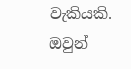වැකියකි. ඔවුන්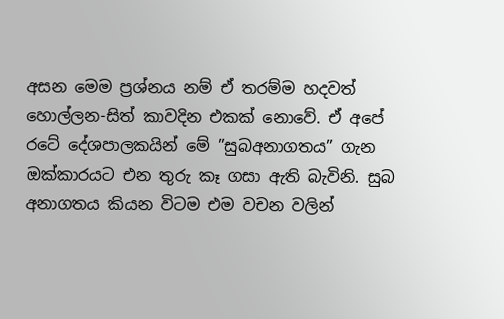අසන මෙම ප්‍රශ්නය නම් ඒ තරම්ම හදවත් හොල්ලන-සිත් කාවදින එකක් නොවේ. ඒ අපේ රටේ දේශපාලකයින් මේ ”සුබඅනාගතය” ගැන ඔක්කාරයට එන තුරු කෑ ගසා ඇති බැවිනි. සුබ අනාගතය කියන විටම එම වචන වලින්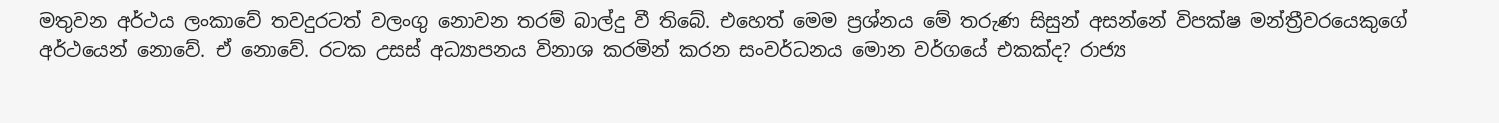මතුවන අර්ථය ලංකාවේ තවදුරටත් වලංගු නොවන තරම් බාල්දු වී තිබේ. එහෙත් මෙම ප්‍රශ්නය මේ තරුණ සිසුන් අසන්නේ විපක්ෂ මන්ත්‍රීවරයෙකුගේ අර්ථයෙන් නොවේ. ඒ නොවේ. රටක උසස් අධ්‍යාපනය විනාශ කරමින් කරන සංවර්ධනය මොන වර්ගයේ එකක්ද? රාජ්‍ය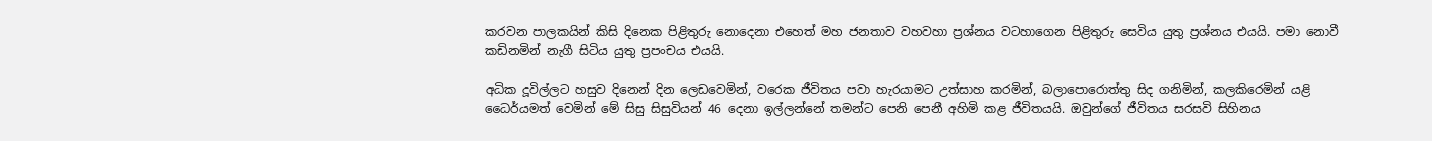කරවන පාලකයින් කිසි දිනෙක පිළිතුරු නොදෙනා එහෙත් මහ ජනතාව වහවහා ප්‍රශ්නය වටහාගෙන පිළිතුරු සෙවිය යුතු ප්‍රශ්නය එයයි. පමා නොවී කඩිනමින් නැගී සිටිය යුතු ප්‍රපංචය එයයි.

අධික දූවිල්ලට හසුව දිනෙන් දින ලෙඩවෙමින්, වරෙක ජීවිතය පවා හැරයාමට උත්සාහ කරමින්, බලාපොරොත්තු සිද ගනිමින්, කලකිරෙමින් යළි ධෛර්යමත් වෙමින් මේ සිසු සිසුවියන් 46 දෙනා ඉල්ලන්නේ තමන්ට පෙනි පෙනී අහිමි කළ ජීවිතයයි. ඔවුන්ගේ ජීවිතය සරසවි සිහිනය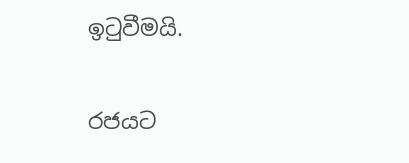ඉටුවීමයි.

රජයට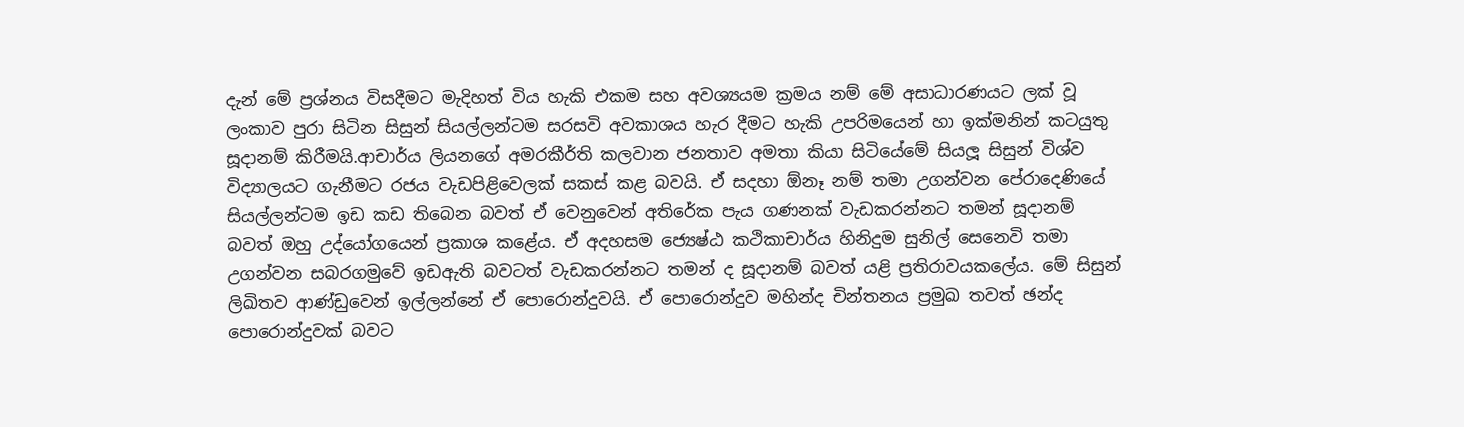දැන් මේ ප්‍රශ්නය විසදීමට මැදිහත් විය හැකි එකම සහ අවශ්‍යයම ක්‍රමය නම් මේ අසාධාරණයට ලක් වූ ලංකාව පුරා සිටින සිසුන් සියල්ලන්ටම සරසවි අවකාශය හැර දීමට හැකි උපරිමයෙන් හා ඉක්මනින් කටයුතු සූදානම් කිරීමයි.ආචාර්ය ලියනගේ අමරකීර්ති කලවාන ජනතාව අමතා කියා සිටියේමේ සියලූ සිසුන් විශ්ව විද්‍යාලයට ගැනීමට රජය වැඩපිළිවෙලක් සකස් කළ බවයි. ඒ සදහා ඕනෑ නම් තමා උගන්වන පේරාදෙණියේ සියල්ලන්ටම ඉඩ කඩ තිබෙන බවත් ඒ වෙනුවෙන් අතිරේක පැය ගණනක් වැඩකරන්නට තමන් සූදානම් බවත් ඔහු උද්යෝගයෙන් ප්‍රකාශ කළේය. ඒ අදහසම ජ්‍යෙෂ්ඨ කථිකාචාර්ය හිනිදුම සුනිල් සෙනෙවි තමා උගන්වන සබරගමුවේ ඉඩඇති බවටත් වැඩකරන්නට තමන් ද සූදානම් බවත් යළි ප්‍රතිරාවයකලේය. මේ සිසුන් ලිඛිතව ආණ්ඩුවෙන් ඉල්ලන්නේ ඒ පොරොන්දුවයි. ඒ පොරොන්දුව මහින්ද චින්තනය ප්‍රමුඛ තවත් ඡන්ද පොරොන්දුවක් බවට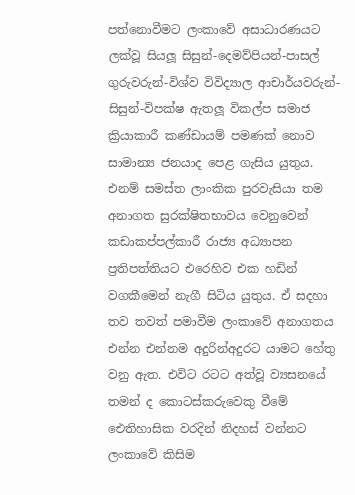පත්නොවීමට ලංකාවේ අසාධාරණයට ලක්වූ සියලූ සිසුන්-දෙමව්පියන්-පාසල් ගුරුවරුන්-විශ්ව විවිද්‍යාල ආචාර්යවරුන්-සිසුන්-විපක්ෂ ඇතලූ විකල්ප සමාජ ක්‍රියාකාරී කණ්ඩායම් පමණක් නොව සාමාන්‍ය ජනයාද පෙළ ගැසිය යුතුය. එනම් සමස්ත ලාංකික පුරවැසියා තම අනාගත සුරක්ෂිතභාවය වෙනුවෙන් කඩාකප්පල්කාරී රාජ්‍ය අධ්‍යාපන ප්‍රතිපත්තියට එරෙහිව එක හඩින් වගකීමෙන් නැගී සිටිය යුතුය. ඒ සදහා තව තවත් පමාවීම ලංකාවේ අනාගතය එන්න එන්නම අදුරින්අදුරට යාමට හේතු වනු ඇත. එවිට රටට අත්වූ ව්‍යසනයේ තමන් ද කොටස්කරුවෙකු වීමේ ඓතිහාසික වරදින් නිදහස් වන්නට ලංකාවේ කිසිම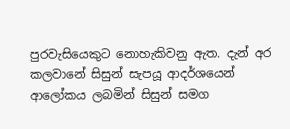පුරවැසියෙකුට නොහැකිවනු ඇත. දැන් අර කලවානේ සිසුන් සැපයූ ආදර්ශයෙන් ආලෝකය ලබමින් සිසුන් සමග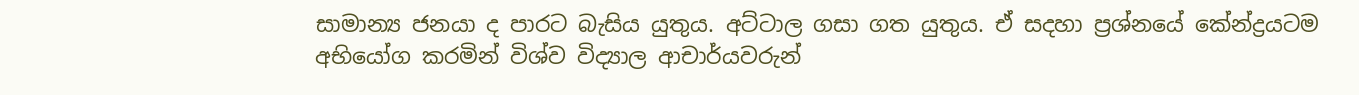සාමාන්‍ය ජනයා ද පාරට බැසිය යුතුය. අට්ටාල ගසා ගත යුතුය. ඒ සදහා ප්‍රශ්නයේ කේන්ද්‍රයටම අභියෝග කරමින් විශ්ව විද්‍යාල ආචාර්යවරුන්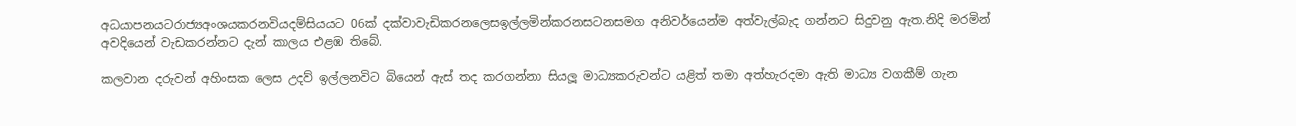අධයාපනයටරාජ්‍යඅංශයකරනවියදම්සියයට 06ක් දක්වාවැඩිකරනලෙසඉල්ලමින්කරනසටනසමග අනිවර්යෙන්ම අත්වැල්බැද ගන්නට සිදුවනු ඇත.නිදි මරමින් අවදියෙන් වැඩකරන්නට දැන් කාලය එළඹ තිබේ.

කලවාන දරුවන් අහිංසක ලෙස උදව් ඉල්ලනවිට බියෙන් ඇස් තද කරගන්නා සියලූ මාධ්‍යකරුවන්ට යළිත් තමා අත්හැරදමා ඇති මාධ්‍ය වගකීම් ගැන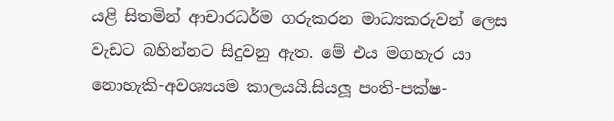යළි සිතමින් ආචාරධර්ම ගරුකරන මාධ්‍යකරුවන් ලෙස වැඩට බහින්නට සිදුවනු ඇත. මේ එය මගහැර යා නොහැකි-අවශ්‍යයම කාලයයි.සියලූ පංති-පක්ෂ-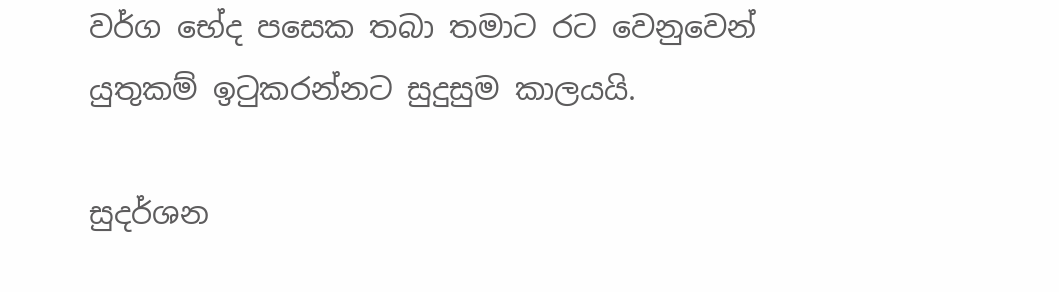වර්ග භේද පසෙක තබා තමාට රට වෙනුවෙන් යුතුකම් ඉටුකරන්නට සුදුසුම කාලයයි.

සුදර්ශන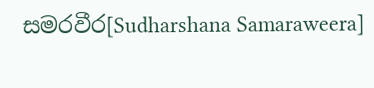සමරවීර[Sudharshana Samaraweera]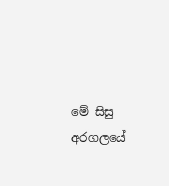මේ සිසු අරගලයේ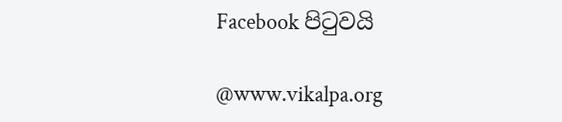Facebook පිටුවයි

@www.vikalpa.org